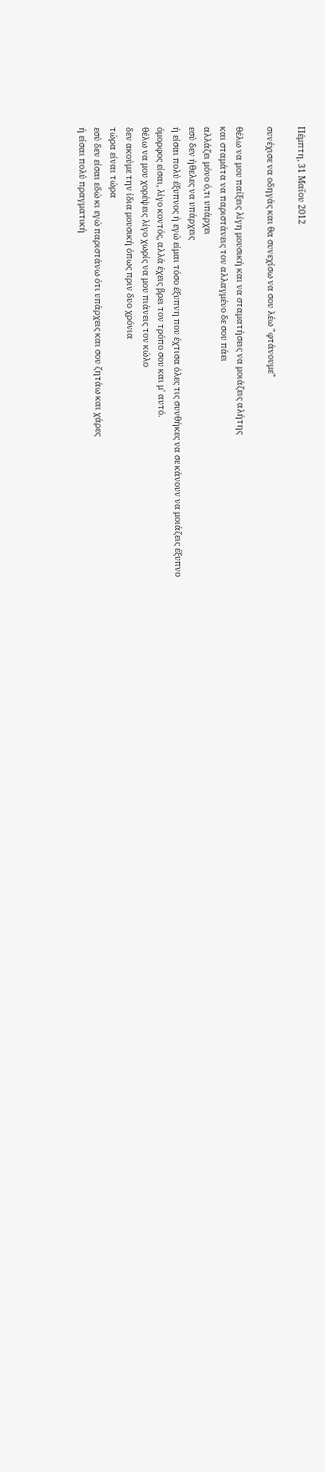Πέμπτη, 31 Μαΐου 2012

συνέχισε να οδηγάς και θα συνεχίσω να σου λέω "φτάνουμε"

θέλω να μου παίξεις λίγη μουσική και να σταματήσεις να μοιάζεις αλήτης
και σταμάτα να παριστάνεις τον αλλαγμένο δε σου πάει
αλλάζει μόνο ό,τι υπάρχει
εσύ δεν ήθελες να υπάρχεις
ή είσαι πολύ έξυπνος ή εγώ είμαι τόσο έξυπνη που έχτισα όλες τις συνθήκες να σε κάνουν να μοιάζεις έξυπνο
όμορφος είσαι, λίγο κοντός, αλλά έχεις βρει τον τρόπο σου και μ' αυτό.
θέλω να μου χορέψεις λίγο χωρίς να μου πιάνεις τον κώλο
δεν ακούμε την ίδια μουσική όπως πριν δυο χρόνια
τώρα είναι τώρα
εσύ δεν είσαι εδώ κι εγώ παριστάνω ότι υπάρχεις και σου ζητάω και χάρες
ή είσαι πολύ πραγματική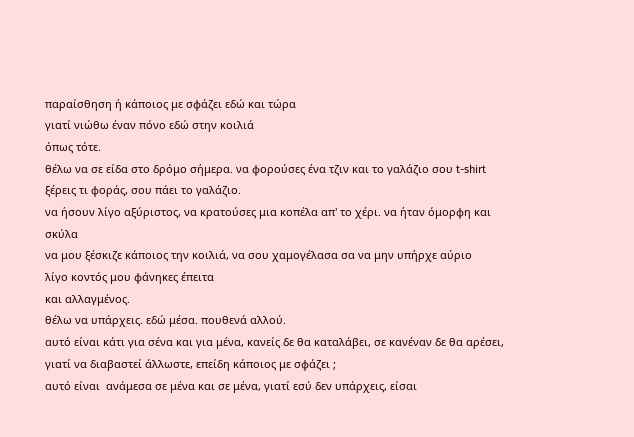παραίσθηση ή κάποιος με σφάζει εδώ και τώρα
γιατί νιώθω έναν πόνο εδώ στην κοιλιά
όπως τότε.
θέλω να σε είδα στο δρόμο σήμερα. να φορούσες ένα τζιν και το γαλάζιο σου t-shirt
ξέρεις τι φοράς, σου πάει το γαλάζιο.
να ήσουν λίγο αξύριστος, να κρατούσες μια κοπέλα απ' το χέρι. να ήταν όμορφη και σκύλα
να μου ξέσκιζε κάποιος την κοιλιά, να σου χαμογέλασα σα να μην υπήρχε αύριο
λίγο κοντός μου φάνηκες έπειτα
και αλλαγμένος.
θέλω να υπάρχεις. εδώ μέσα. πουθενά αλλού.
αυτό είναι κάτι για σένα και για μένα, κανείς δε θα καταλάβει, σε κανέναν δε θα αρέσει, γιατί να διαβαστεί άλλωστε, επείδη κάποιος με σφάζει ;
αυτό είναι  ανάμεσα σε μένα και σε μένα, γιατί εσύ δεν υπάρχεις, είσαι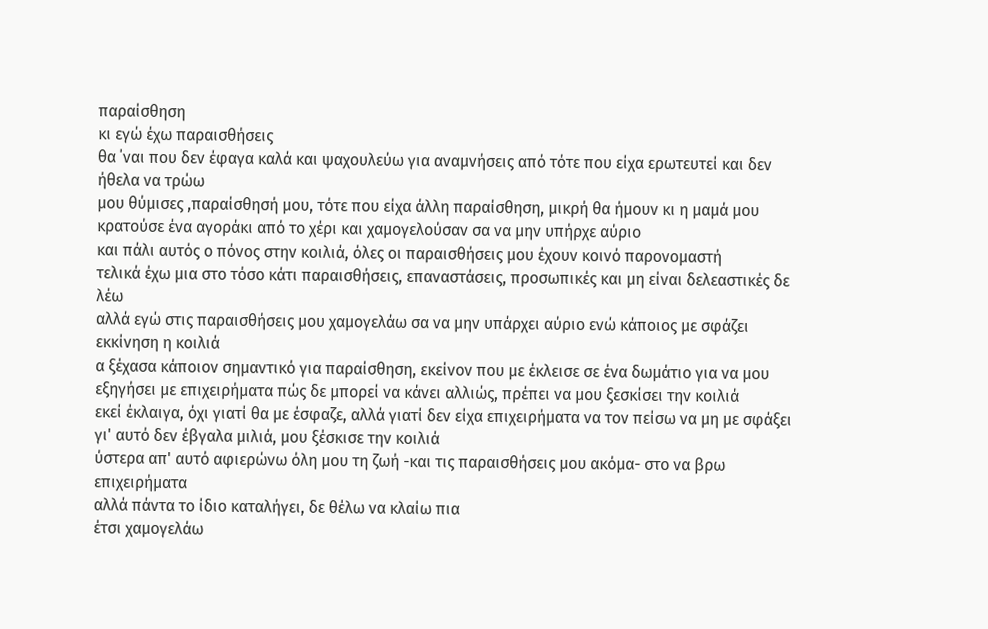παραίσθηση
κι εγώ έχω παραισθήσεις
θα ΄ναι που δεν έφαγα καλά και ψαχουλεύω για αναμνήσεις από τότε που είχα ερωτευτεί και δεν ήθελα να τρώω
μου θύμισες ,παραίσθησή μου, τότε που είχα άλλη παραίσθηση, μικρή θα ήμουν κι η μαμά μου κρατούσε ένα αγοράκι από το χέρι και χαμογελούσαν σα να μην υπήρχε αύριο
και πάλι αυτός ο πόνος στην κοιλιά, όλες οι παραισθήσεις μου έχουν κοινό παρονομαστή
τελικά έχω μια στο τόσο κάτι παραισθήσεις, επαναστάσεις, προσωπικές και μη είναι δελεαστικές δε λέω
αλλά εγώ στις παραισθήσεις μου χαμογελάω σα να μην υπάρχει αύριο ενώ κάποιος με σφάζει
εκκίνηση η κοιλιά
α ξέχασα κάποιον σημαντικό για παραίσθηση, εκείνον που με έκλεισε σε ένα δωμάτιο για να μου εξηγήσει με επιχειρήματα πώς δε μπορεί να κάνει αλλιώς, πρέπει να μου ξεσκίσει την κοιλιά
εκεί έκλαιγα, όχι γιατί θα με έσφαζε, αλλά γιατί δεν είχα επιχειρήματα να τον πείσω να μη με σφάξει
γι' αυτό δεν έβγαλα μιλιά, μου ξέσκισε την κοιλιά
ύστερα απ' αυτό αφιερώνω όλη μου τη ζωή -και τις παραισθήσεις μου ακόμα- στο να βρω επιχειρήματα
αλλά πάντα το ίδιο καταλήγει, δε θέλω να κλαίω πια
έτσι χαμογελάω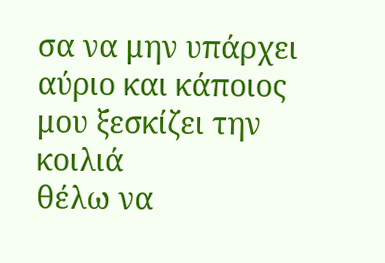σα να μην υπάρχει αύριο και κάποιος μου ξεσκίζει την κοιλιά
θέλω να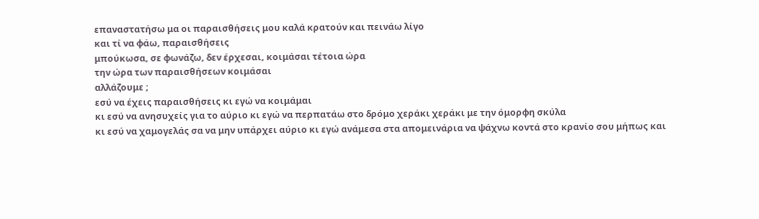επαναστατήσω μα οι παραισθήσεις μου καλά κρατούν και πεινάω λίγο
και τί να φάω, παραισθήσεις
μπούκωσα, σε φωνάζω, δεν έρχεσαι, κοιμάσαι τέτοια ώρα
την ώρα των παραισθήσεων κοιμάσαι
αλλάζουμε ;
εσύ να έχεις παραισθήσεις κι εγώ να κοιμάμαι
κι εσύ να ανησυχείς για το αύριο κι εγώ να περπατάω στο δρόμο χεράκι χεράκι με την όμορφη σκύλα
κι εσύ να χαμογελάς σα να μην υπάρχει αύριο κι εγώ ανάμεσα στα απομεινάρια να ψάχνω κοντά στο κρανίο σου μήπως και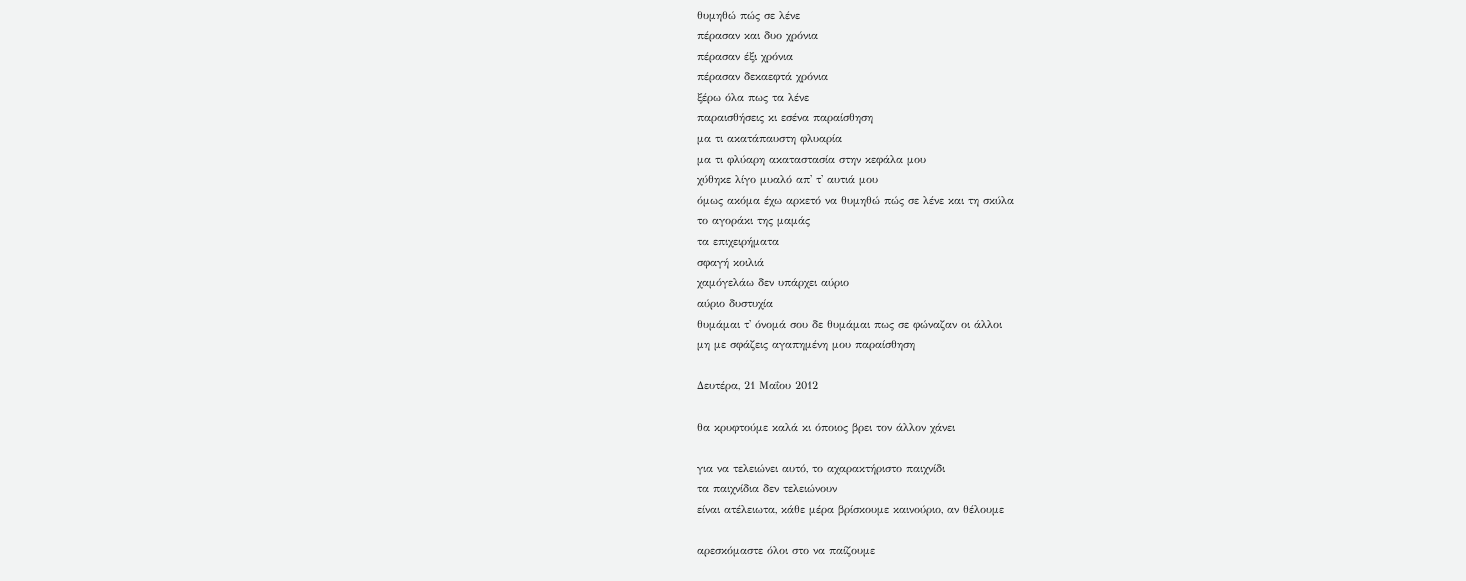θυμηθώ πώς σε λένε
πέρασαν και δυο χρόνια
πέρασαν έξι χρόνια
πέρασαν δεκαεφτά χρόνια
ξέρω όλα πως τα λένε
παραισθήσεις κι εσένα παραίσθηση
μα τι ακατάπαυστη φλυαρία
μα τι φλύαρη ακαταστασία στην κεφάλα μου
χύθηκε λίγο μυαλό απ' τ' αυτιά μου
όμως ακόμα έχω αρκετό να θυμηθώ πώς σε λένε και τη σκύλα
το αγοράκι της μαμάς
τα επιχειρήματα
σφαγή κοιλιά
χαμόγελάω δεν υπάρχει αύριο
αύριο δυστυχία
θυμάμαι τ' όνομά σου δε θυμάμαι πως σε φώναζαν οι άλλοι
μη με σφάζεις αγαπημένη μου παραίσθηση

Δευτέρα, 21 Μαΐου 2012

θα κρυφτούμε καλά κι όποιος βρει τον άλλον χάνει

για να τελειώνει αυτό, το αχαρακτήριστο παιχνίδι
τα παιχνίδια δεν τελειώνουν
είναι ατέλειωτα, κάθε μέρα βρίσκουμε καινούριο, αν θέλουμε

αρεσκόμαστε όλοι στο να παίζουμε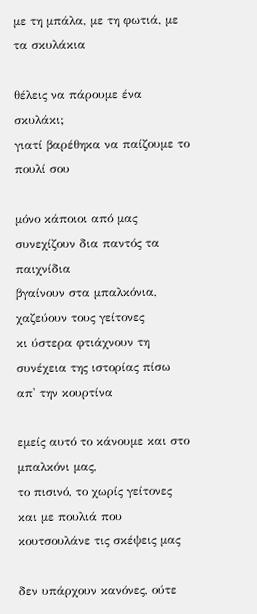με τη μπάλα, με τη φωτιά, με τα σκυλάκια

θέλεις να πάρουμε ένα σκυλάκι;
γιατί βαρέθηκα να παίζουμε το πουλί σου

μόνο κάποιοι από μας συνεχίζουν δια παντός τα παιχνίδια
βγαίνουν στα μπαλκόνια, χαζεύουν τους γείτονες
κι ύστερα φτιάχνουν τη συνέχεια της ιστορίας πίσω απ' την κουρτίνα

εμείς αυτό το κάνουμε και στο μπαλκόνι μας,
το πισινό, το χωρίς γείτονες και με πουλιά που κουτσουλάνε τις σκέψεις μας

δεν υπάρχουν κανόνες, ούτε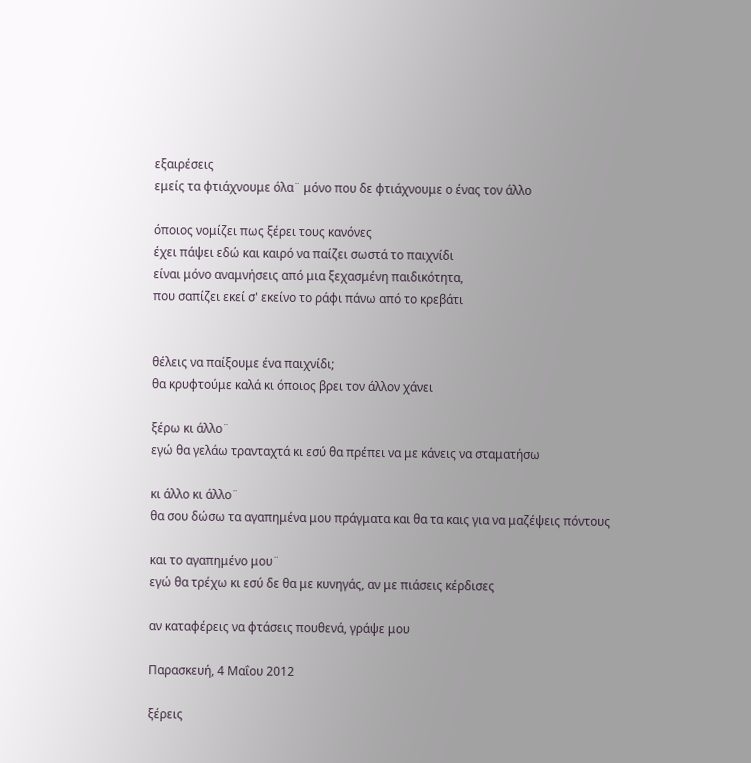εξαιρέσεις
εμείς τα φτιάχνουμε όλα¨ μόνο που δε φτιάχνουμε ο ένας τον άλλο

όποιος νομίζει πως ξέρει τους κανόνες
έχει πάψει εδώ και καιρό να παίζει σωστά το παιχνίδι
είναι μόνο αναμνήσεις από μια ξεχασμένη παιδικότητα,
που σαπίζει εκεί σ' εκείνο το ράφι πάνω από το κρεβάτι


θέλεις να παίξουμε ένα παιχνίδι;
θα κρυφτούμε καλά κι όποιος βρει τον άλλον χάνει

ξέρω κι άλλο¨
εγώ θα γελάω τρανταχτά κι εσύ θα πρέπει να με κάνεις να σταματήσω

κι άλλο κι άλλο¨
θα σου δώσω τα αγαπημένα μου πράγματα και θα τα καις για να μαζέψεις πόντους

και το αγαπημένο μου¨
εγώ θα τρέχω κι εσύ δε θα με κυνηγάς, αν με πιάσεις κέρδισες

αν καταφέρεις να φτάσεις πουθενά, γράψε μου

Παρασκευή, 4 Μαΐου 2012

ξέρεις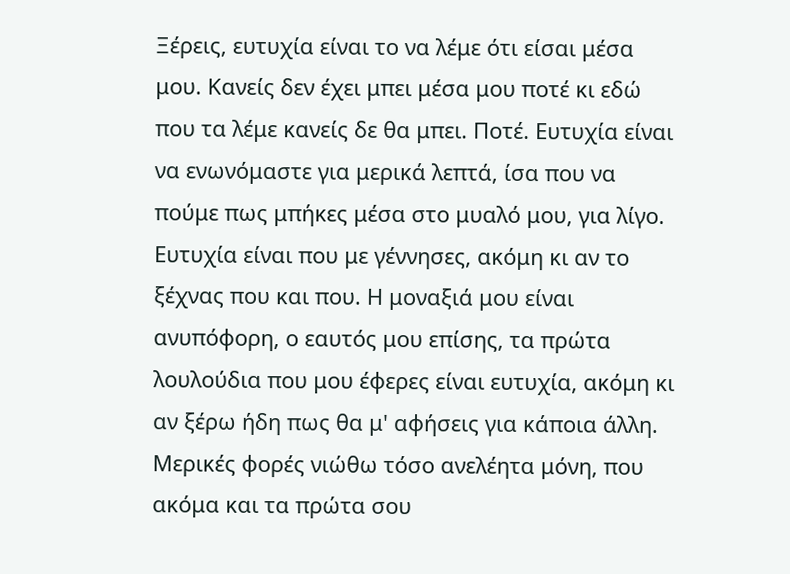Ξέρεις, ευτυχία είναι το να λέμε ότι είσαι μέσα μου. Κανείς δεν έχει μπει μέσα μου ποτέ κι εδώ που τα λέμε κανείς δε θα μπει. Ποτέ. Ευτυχία είναι να ενωνόμαστε για μερικά λεπτά, ίσα που να πούμε πως μπήκες μέσα στο μυαλό μου, για λίγο. Ευτυχία είναι που με γέννησες, ακόμη κι αν το ξέχνας που και που. Η μοναξιά μου είναι ανυπόφορη, ο εαυτός μου επίσης, τα πρώτα λουλούδια που μου έφερες είναι ευτυχία, ακόμη κι αν ξέρω ήδη πως θα μ' αφήσεις για κάποια άλλη. Μερικές φορές νιώθω τόσο ανελέητα μόνη, που ακόμα και τα πρώτα σου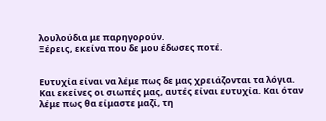λουλούδια με παρηγορούν.
Ξέρεις, εκείνα που δε μου έδωσες ποτέ.


Ευτυχία είναι να λέμε πως δε μας χρειάζονται τα λόγια. Και εκείνες οι σιωπές μας, αυτές είναι ευτυχία. Και όταν λέμε πως θα είμαστε μαζί, τη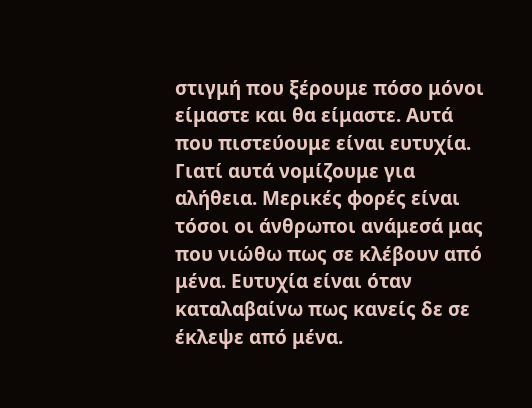στιγμή που ξέρουμε πόσο μόνοι είμαστε και θα είμαστε. Αυτά που πιστεύουμε είναι ευτυχία. Γιατί αυτά νομίζουμε για αλήθεια. Μερικές φορές είναι τόσοι οι άνθρωποι ανάμεσά μας που νιώθω πως σε κλέβουν από μένα. Ευτυχία είναι όταν καταλαβαίνω πως κανείς δε σε έκλεψε από μένα.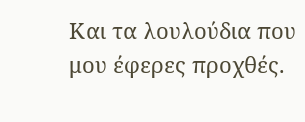Και τα λουλούδια που μου έφερες προχθές.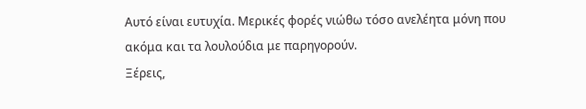Αυτό είναι ευτυχία. Μερικές φορές νιώθω τόσο ανελέητα μόνη που ακόμα και τα λουλούδια με παρηγορούν.
Ξέρεις,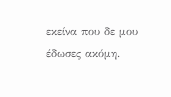εκείνα που δε μου έδωσες ακόμη.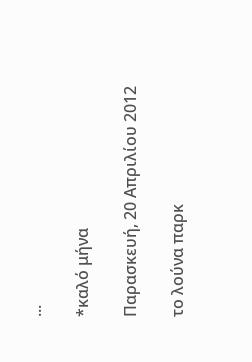...

*καλό μήνα

Παρασκευή, 20 Απριλίου 2012

το λούνα παρκ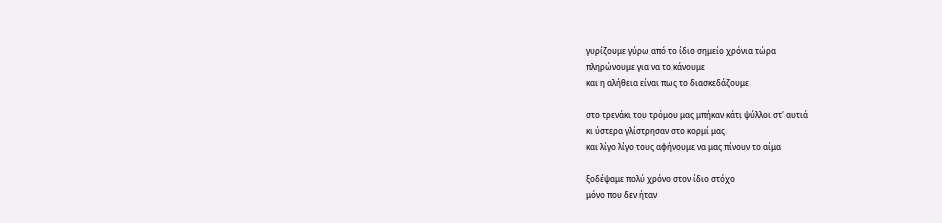γυρίζουμε γύρω από το ίδιο σημείο χρόνια τώρα
πληρώνουμε για να το κάνουμε
και η αλήθεια είναι πως το διασκεδάζουμε

στο τρενάκι του τρόμου μας μπήκαν κάτι ψύλλοι στ' αυτιά
κι ύστερα γλίστρησαν στο κορμί μας
και λίγο λίγο τους αφήνουμε να μας πίνουν το αίμα

ξοδέψαμε πολύ χρόνο στον ίδιο στόχο
μόνο που δεν ήταν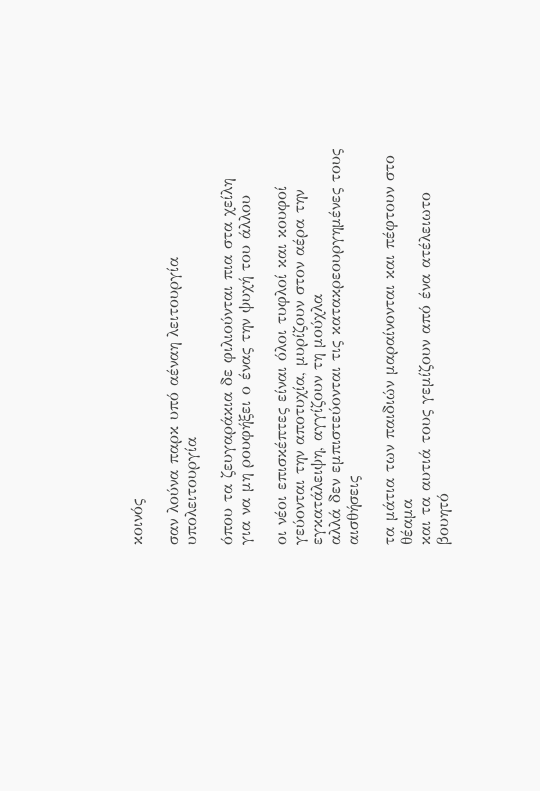κοινός

σαν λούνα παρκ υπό αέναη λειτουργία
υπολειτουργία

όπου τα ζευγαράκια δε φιλιούνται πια στα χείλη
για να μη ρουφήξει ο ένας την ψυχή του άλλου

οι νέοι επισκέπτες είναι όλοι τυφλοί και κουφοί
γεύονται την αποτυχία, μυρίζουν στον αέρα την εγκατάλειψη, αγγίζουν τη μούχλα
αλλά δεν εμπιστεύονται τις κατακρεουργημένες τους αισθήσεις

τα μάτια των παιδιών μαραίνονται και πέφτουν στο θέαμα
και τα αυτιά τους γεμίζουν από ένα ατέλειωτο βουητό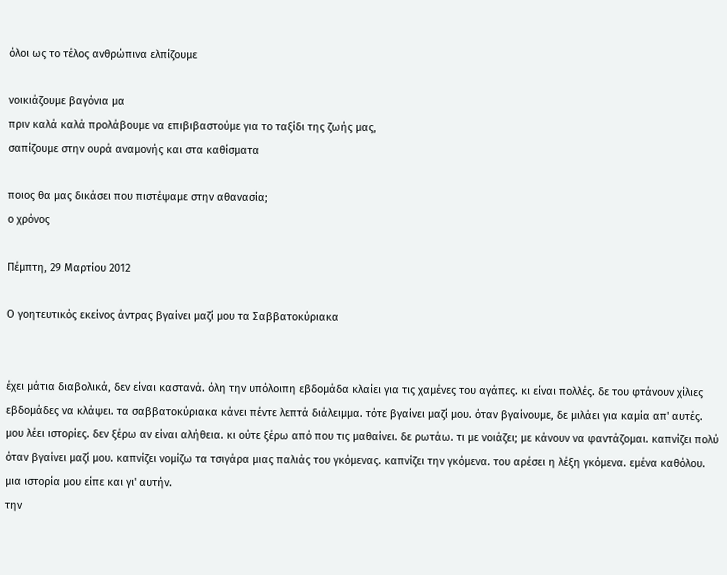όλοι ως το τέλος ανθρώπινα ελπίζουμε

νοικιάζουμε βαγόνια μα
πριν καλά καλά προλάβουμε να επιβιβαστούμε για το ταξίδι της ζωής μας,
σαπίζουμε στην ουρά αναμονής και στα καθίσματα

ποιος θα μας δικάσει που πιστέψαμε στην αθανασία;
ο χρόνος

Πέμπτη, 29 Μαρτίου 2012

Ο γοητευτικός εκείνος άντρας βγαίνει μαζί μου τα Σαββατοκύριακα


έχει μάτια διαβολικά, δεν είναι καστανά. όλη την υπόλοιπη εβδομάδα κλαίει για τις χαμένες του αγάπες. κι είναι πολλές. δε του φτάνουν χίλιες εβδομάδες να κλάψει. τα σαββατοκύριακα κάνει πέντε λεπτά διάλειμμα. τότε βγαίνει μαζί μου. όταν βγαίνουμε, δε μιλάει για καμία απ' αυτές. μου λέει ιστορίες. δεν ξέρω αν είναι αλήθεια. κι ούτε ξέρω από που τις μαθαίνει. δε ρωτάω. τι με νοιάζει; με κάνουν να φαντάζομαι. καπνίζει πολύ όταν βγαίνει μαζί μου. καπνίζει νομίζω τα τσιγάρα μιας παλιάς του γκόμενας. καπνίζει την γκόμενα. του αρέσει η λέξη γκόμενα. εμένα καθόλου. μια ιστορία μου είπε και γι' αυτήν.
την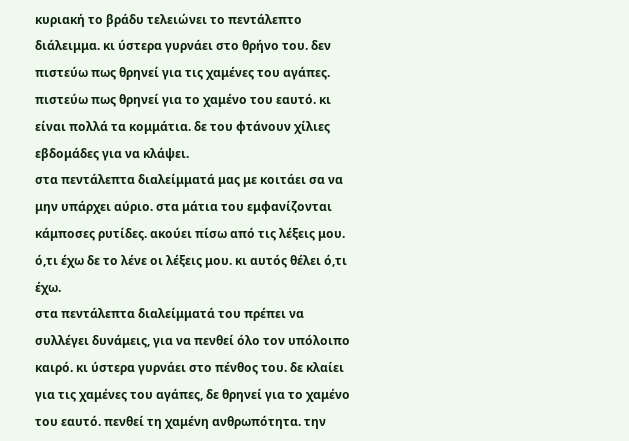κυριακή το βράδυ τελειώνει το πεντάλεπτο διάλειμμα. κι ύστερα γυρνάει στο θρήνο του. δεν πιστεύω πως θρηνεί για τις χαμένες του αγάπες. πιστεύω πως θρηνεί για το χαμένο του εαυτό. κι είναι πολλά τα κομμάτια. δε του φτάνουν χίλιες εβδομάδες για να κλάψει.
στα πεντάλεπτα διαλείμματά μας με κοιτάει σα να μην υπάρχει αύριο. στα μάτια του εμφανίζονται κάμποσες ρυτίδες. ακούει πίσω από τις λέξεις μου. ό,τι έχω δε το λένε οι λέξεις μου. κι αυτός θέλει ό,τι έχω.
στα πεντάλεπτα διαλείμματά του πρέπει να συλλέγει δυνάμεις, για να πενθεί όλο τον υπόλοιπο καιρό. κι ύστερα γυρνάει στο πένθος του. δε κλαίει για τις χαμένες του αγάπες, δε θρηνεί για το χαμένο του εαυτό. πενθεί τη χαμένη ανθρωπότητα. την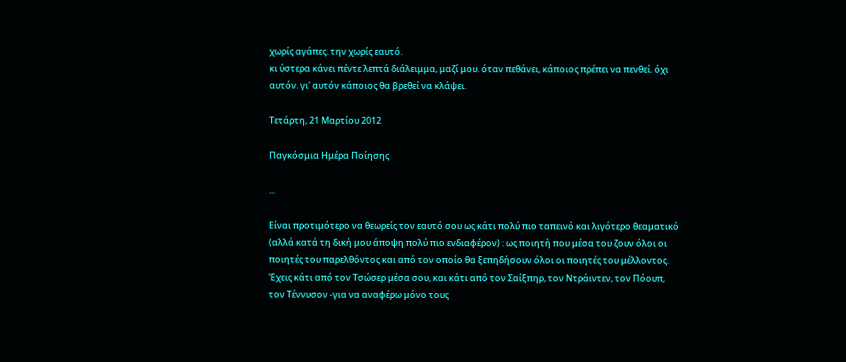χωρίς αγάπες. την χωρίς εαυτό.
κι ύστερα κάνει πέντε λεπτά διάλειμμα, μαζί μου. όταν πεθάνει, κάποιος πρέπει να πενθεί. όχι αυτόν. γι' αυτόν κάποιος θα βρεθεί να κλάψει.

Τετάρτη, 21 Μαρτίου 2012

Παγκόσμια Ημέρα Ποίησης

...

Είναι προτιμότερο να θεωρείς τον εαυτό σου ως κάτι πολύ πιο ταπεινό και λιγότερο θεαματικό (αλλά κατά τη δική μου άποψη πολύ πιο ενδιαφέρον) : ως ποιητή που μέσα του ζουν όλοι οι ποιητές του παρελθόντος και από τον οποίο θα ξεπηδήσουν όλοι οι ποιητές του μέλλοντος. Έχεις κάτι από τον Τσώσερ μέσα σου, και κάτι από τον Σαίξπηρ, τον Ντράιντεν, τον Πόουπ, τον Τέννυσον -για να αναφέρω μόνο τους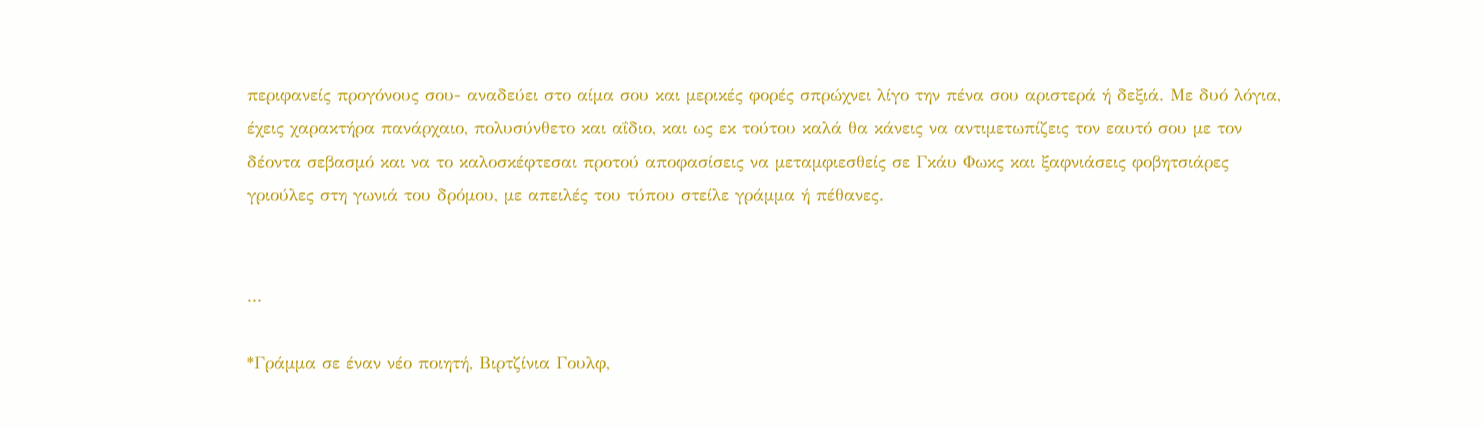περιφανείς προγόνους σου- αναδεύει στο αίμα σου και μερικές φορές σπρώχνει λίγο την πένα σου αριστερά ή δεξιά. Με δυό λόγια, έχεις χαρακτήρα πανάρχαιο, πολυσύνθετο και αΐδιο, και ως εκ τούτου καλά θα κάνεις να αντιμετωπίζεις τον εαυτό σου με τον δέοντα σεβασμό και να το καλοσκέφτεσαι προτού αποφασίσεις να μεταμφιεσθείς σε Γκάυ Φωκς και ξαφνιάσεις φοβητσιάρες γριούλες στη γωνιά του δρόμου, με απειλές του τύπου στείλε γράμμα ή πέθανες.


...

*Γράμμα σε έναν νέο ποιητή, Βιρτζίνια Γουλφ,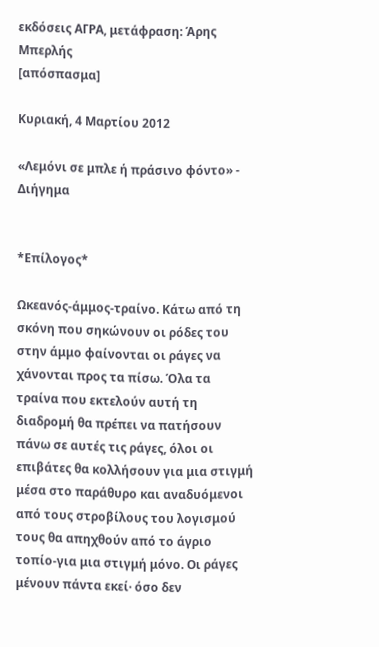εκδόσεις ΑΓΡΑ, μετάφραση: Άρης Μπερλής
[απόσπασμα]

Κυριακή, 4 Μαρτίου 2012

«Λεμόνι σε μπλε ή πράσινο φόντο» - Διήγημα


*Επίλογος*

Ωκεανός-άμμος-τραίνο. Κάτω από τη σκόνη που σηκώνουν οι ρόδες του στην άμμο φαίνονται οι ράγες να χάνονται προς τα πίσω. Όλα τα τραίνα που εκτελούν αυτή τη διαδρομή θα πρέπει να πατήσουν πάνω σε αυτές τις ράγες, όλοι οι επιβάτες θα κολλήσουν για μια στιγμή μέσα στο παράθυρο και αναδυόμενοι από τους στροβίλους του λογισμού τους θα απηχθούν από το άγριο τοπίο-για μια στιγμή μόνο. Οι ράγες μένουν πάντα εκεί· όσο δεν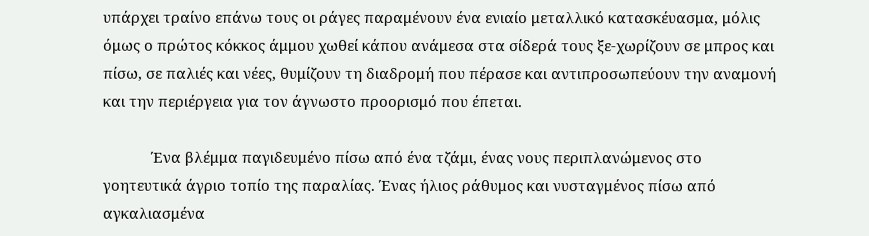υπάρχει τραίνο επάνω τους οι ράγες παραμένουν ένα ενιαίο μεταλλικό κατασκέυασμα, μόλις όμως ο πρώτος κόκκος άμμου χωθεί κάπου ανάμεσα στα σίδερά τους ξε-χωρίζουν σε μπρος και πίσω, σε παλιές και νέες, θυμίζουν τη διαδρομή που πέρασε και αντιπροσωπεύουν την αναμονή και την περιέργεια για τον άγνωστο προορισμό που έπεται.

            Ένα βλέμμα παγιδευμένο πίσω από ένα τζάμι, ένας νους περιπλανώμενος στο γοητευτικά άγριο τοπίο της παραλίας. Ένας ήλιος ράθυμος και νυσταγμένος πίσω από αγκαλιασμένα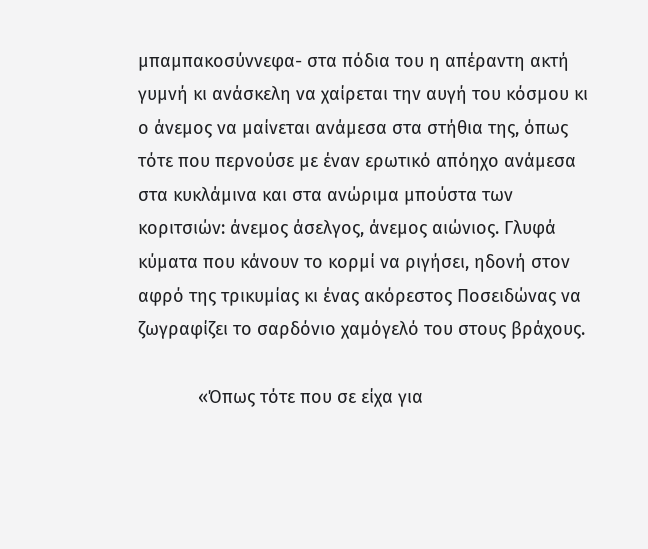μπαμπακοσύννεφα- στα πόδια του η απέραντη ακτή γυμνή κι ανάσκελη να χαίρεται την αυγή του κόσμου κι ο άνεμος να μαίνεται ανάμεσα στα στήθια της, όπως τότε που περνούσε με έναν ερωτικό απόηχο ανάμεσα στα κυκλάμινα και στα ανώριμα μπούστα των κοριτσιών: άνεμος άσελγος, άνεμος αιώνιος. Γλυφά κύματα που κάνουν το κορμί να ριγήσει, ηδονή στον αφρό της τρικυμίας κι ένας ακόρεστος Ποσειδώνας να ζωγραφίζει το σαρδόνιο χαμόγελό του στους βράχους.

            «Όπως τότε που σε είχα για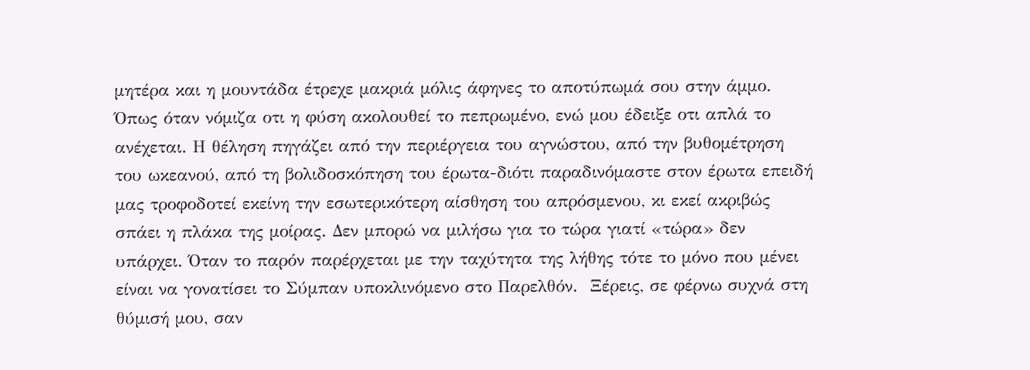μητέρα και η μουντάδα έτρεχε μακριά μόλις άφηνες το αποτύπωμά σου στην άμμο. Όπως όταν νόμιζα οτι η φύση ακολουθεί το πεπρωμένο, ενώ μου έδειξε οτι απλά το ανέχεται. Η θέληση πηγάζει από την περιέργεια του αγνώστου, από την βυθομέτρηση του ωκεανού, από τη βολιδοσκόπηση του έρωτα-διότι παραδινόμαστε στον έρωτα επειδή μας τροφοδοτεί εκείνη την εσωτερικότερη αίσθηση του απρόσμενου, κι εκεί ακριβώς σπάει η πλάκα της μοίρας. Δεν μπορώ να μιλήσω για το τώρα γιατί «τώρα» δεν υπάρχει. Όταν το παρόν παρέρχεται με την ταχύτητα της λήθης τότε το μόνο που μένει είναι να γονατίσει το Σύμπαν υποκλινόμενο στο Παρελθόν.  Ξέρεις, σε φέρνω συχνά στη θύμισή μου, σαν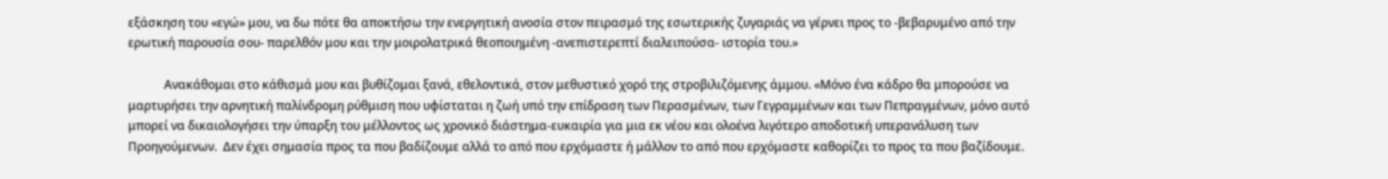εξάσκηση του «εγώ» μου, να δω πότε θα αποκτήσω την ενεργητική ανοσία στον πειρασμό της εσωτερικής ζυγαριάς να γέρνει προς το -βεβαρυμένο από την ερωτική παρουσία σου- παρελθόν μου και την μοιρολατρικά θεοποιημένη -ανεπιστερεπτί διαλειπούσα- ιστορία του.»

            Ανακάθομαι στο κάθισμά μου και βυθίζομαι ξανά, εθελοντικά, στον μεθυστικό χορό της στροβιλιζόμενης άμμου. «Μόνο ένα κάδρο θα μπορούσε να μαρτυρήσει την αρνητική παλίνδρομη ρύθμιση που υφίσταται η ζωή υπό την επίδραση των Περασμένων, των Γεγραμμένων και των Πεπραγμένων, μόνο αυτό μπορεί να δικαιολογήσει την ύπαρξη του μέλλοντος ως χρονικό διάστημα-ευκαιρία για μια εκ νέου και ολοένα λιγότερο αποδοτική υπερανάλυση των Προηγούμενων.  Δεν έχει σημασία προς τα που βαδίζουμε αλλά το από που ερχόμαστε ή μάλλον το από που ερχόμαστε καθορίζει το προς τα που βαζίδουμε.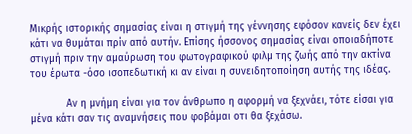Μικρής ιστορικής σημασίας είναι η στιγμή της γέννησης εφόσον κανείς δεν έχει κάτι να θυμάται πρίν από αυτήν. Επίσης ήσσονος σημασίας είναι οποιαδήποτε στιγμή πριν την αμαύρωση του φωτογραφικού φιλμ της ζωής από την ακτίνα του έρωτα -όσο ισοπεδωτική κι αν είναι η συνειδητοποίηση αυτής της ιδέας.

            Αν η μνήμη είναι για τον άνθρωπο η αφορμή να ξεχνάει, τότε είσαι για μένα κάτι σαν τις αναμνήσεις που φοβάμαι οτι θα ξεχάσω.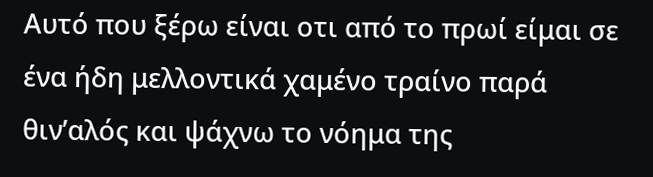Αυτό που ξέρω είναι οτι από το πρωί είμαι σε ένα ήδη μελλοντικά χαμένο τραίνο παρά θιν’αλός και ψάχνω το νόημα της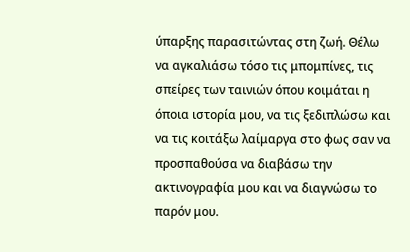ύπαρξης παρασιτώντας στη ζωή. Θέλω να αγκαλιάσω τόσο τις μπομπίνες, τις σπείρες των ταινιών όπου κοιμάται η όποια ιστορία μου, να τις ξεδιπλώσω και να τις κοιτάξω λαίμαργα στο φως σαν να προσπαθούσα να διαβάσω την ακτινογραφία μου και να διαγνώσω το παρόν μου.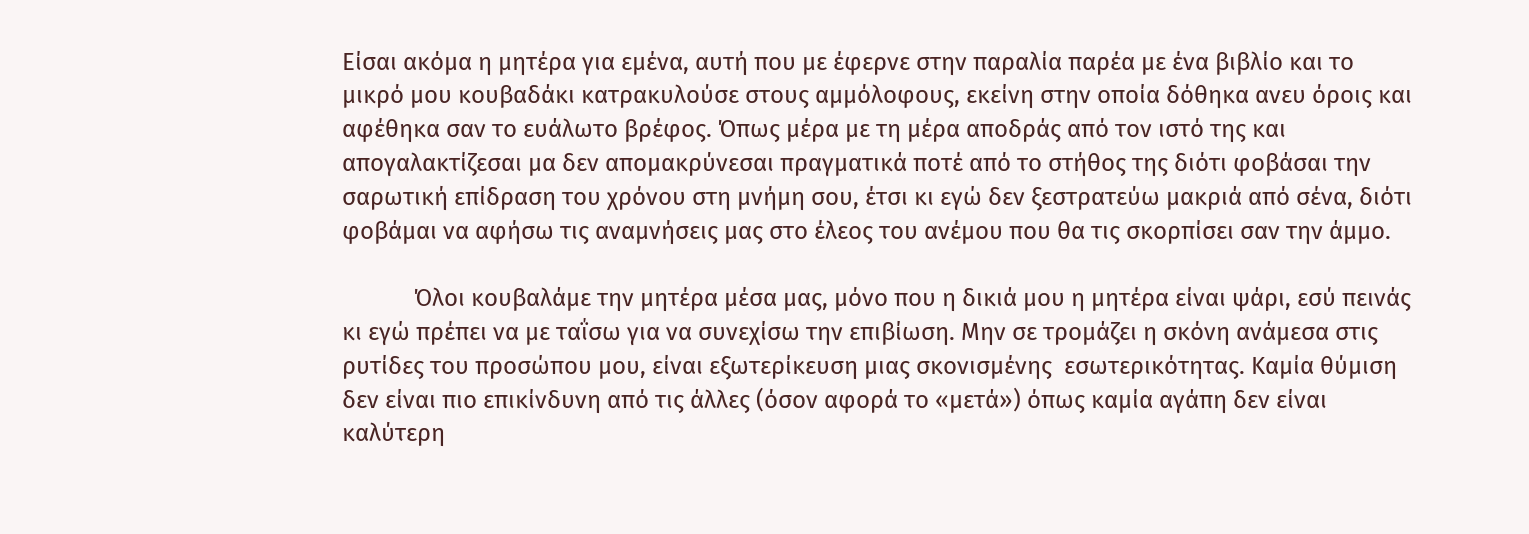Είσαι ακόμα η μητέρα για εμένα, αυτή που με έφερνε στην παραλία παρέα με ένα βιβλίο και το μικρό μου κουβαδάκι κατρακυλούσε στους αμμόλοφους, εκείνη στην οποία δόθηκα ανευ όροις και αφέθηκα σαν το ευάλωτο βρέφος. Όπως μέρα με τη μέρα αποδράς από τον ιστό της και απογαλακτίζεσαι μα δεν απομακρύνεσαι πραγματικά ποτέ από το στήθος της διότι φοβάσαι την σαρωτική επίδραση του χρόνου στη μνήμη σου, έτσι κι εγώ δεν ξεστρατεύω μακριά από σένα, διότι φοβάμαι να αφήσω τις αναμνήσεις μας στο έλεος του ανέμου που θα τις σκορπίσει σαν την άμμο.

            Όλοι κουβαλάμε την μητέρα μέσα μας, μόνο που η δικιά μου η μητέρα είναι ψάρι, εσύ πεινάς κι εγώ πρέπει να με ταΐσω για να συνεχίσω την επιβίωση. Μην σε τρομάζει η σκόνη ανάμεσα στις ρυτίδες του προσώπου μου, είναι εξωτερίκευση μιας σκονισμένης  εσωτερικότητας. Καμία θύμιση δεν είναι πιο επικίνδυνη από τις άλλες (όσον αφορά το «μετά») όπως καμία αγάπη δεν είναι καλύτερη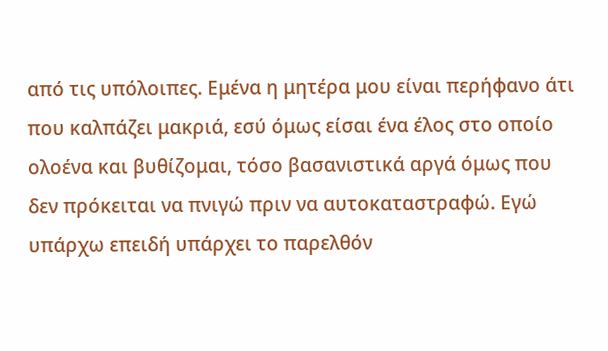από τις υπόλοιπες. Εμένα η μητέρα μου είναι περήφανο άτι που καλπάζει μακριά, εσύ όμως είσαι ένα έλος στο οποίο ολοένα και βυθίζομαι, τόσο βασανιστικά αργά όμως που δεν πρόκειται να πνιγώ πριν να αυτοκαταστραφώ. Εγώ υπάρχω επειδή υπάρχει το παρελθόν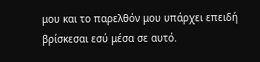μου και το παρελθόν μου υπάρχει επειδή βρίσκεσαι εσύ μέσα σε αυτό.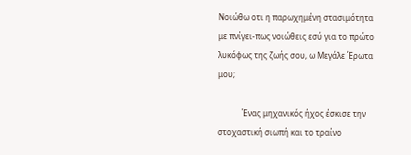Νοιώθω οτι η παρωχημένη στασιμότητα με πνίγει-πως νοιώθεις εσύ για το πρώτο λυκόφως της ζωής σου, ω Μεγάλε Έρωτα μου;

            Ένας μηχανικός ήχος έσκισε την στοχαστική σιωπή και το τραίνο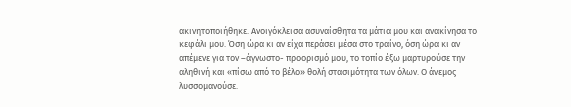ακινητοποιήθηκε. Ανοιγόκλεισα ασυναίσθητα τα μάτια μου και ανακίνησα το κεφάλι μου. Όση ώρα κι αν είχα περάσει μέσα στο τραίνο, όση ώρα κι αν απέμενε για τον –άγνωστο- προορισμό μου, το τοπίο έξω μαρτυρούσε την αληθινή και «πίσω από το βέλο» θολή στασιμότητα των όλων. Ο άνεμος λυσσομανούσε.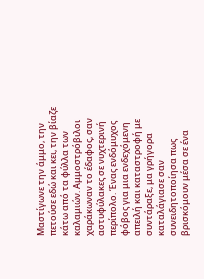Μαστίγωνε την άμμο, την πετούσε εδώ και κει, την βίαζε κάτω από τα φύλλα των καλαμιών. Αμμοστρόβιλοι χαράκωναν το έδαφος, σαν αστυφύλακες σε νυχτερινή περίπολο. Ένας ενδόμυχος φόβος για μια ενδεχόμενη απειλή και καταστροφή με συντάραξε, μα γρήγορα καταλάγιασε σαν συνειδητοποίησα πως βρισκόμουν μέσα σε ένα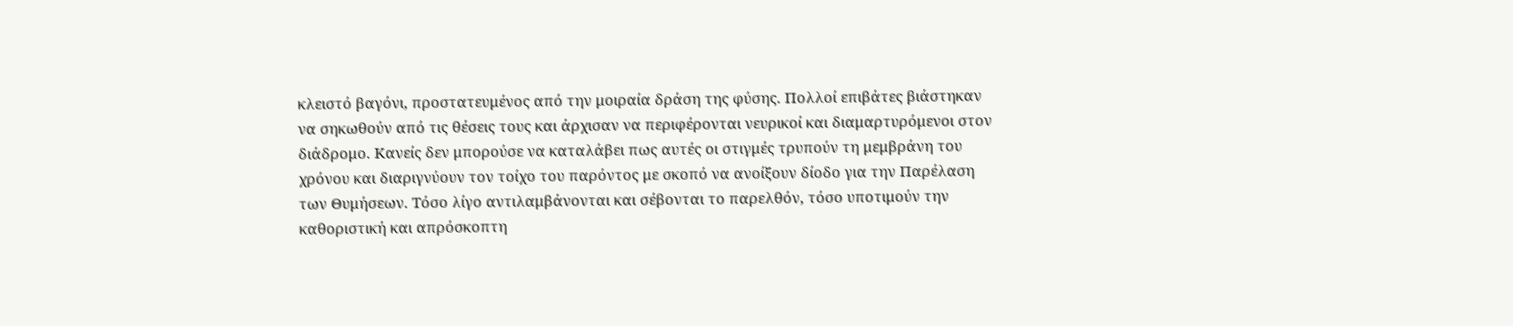κλειστό βαγόνι, προστατευμένος από την μοιραία δράση της φύσης. Πολλοί επιβάτες βιάστηκαν να σηκωθούν από τις θέσεις τους και άρχισαν να περιφέρονται νευρικοί και διαμαρτυρόμενοι στον διάδρομο. Κανείς δεν μπορούσε να καταλάβει πως αυτές οι στιγμές τρυπούν τη μεμβράνη του χρόνου και διαριγνύουν τον τοίχο του παρόντος με σκοπό να ανοίξουν δίοδο για την Παρέλαση των Θυμήσεων. Τόσο λίγο αντιλαμβάνονται και σέβονται το παρελθόν, τόσο υποτιμούν την καθοριστική και απρόσκοπτη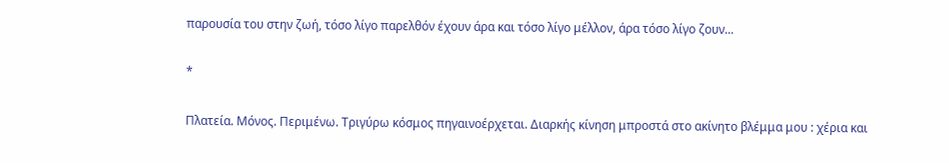παρουσία του στην ζωή, τόσο λίγο παρελθόν έχουν άρα και τόσο λίγο μέλλον, άρα τόσο λίγο ζουν...

*

Πλατεία. Μόνος. Περιμένω. Τριγύρω κόσμος πηγαινοέρχεται. Διαρκής κίνηση μπροστά στο ακίνητο βλέμμα μου : χέρια και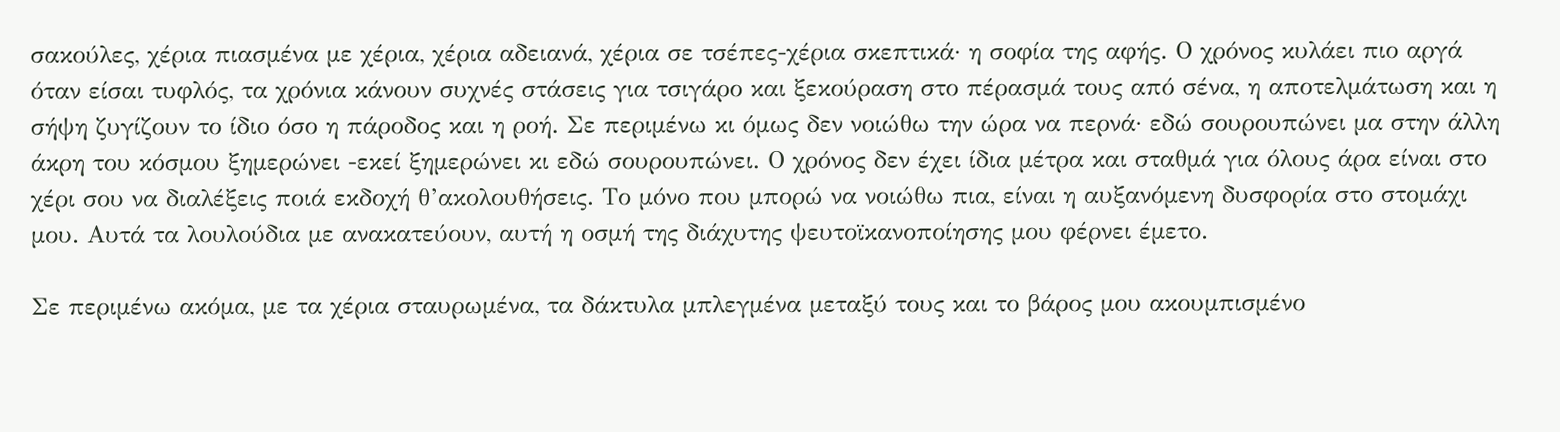σακούλες, χέρια πιασμένα με χέρια, χέρια αδειανά, χέρια σε τσέπες-χέρια σκεπτικά· η σοφία της αφής. Ο χρόνος κυλάει πιο αργά όταν είσαι τυφλός, τα χρόνια κάνουν συχνές στάσεις για τσιγάρο και ξεκούραση στο πέρασμά τους από σένα, η αποτελμάτωση και η σήψη ζυγίζουν το ίδιο όσο η πάροδος και η ροή. Σε περιμένω κι όμως δεν νοιώθω την ώρα να περνά· εδώ σουρουπώνει μα στην άλλη άκρη του κόσμου ξημερώνει -εκεί ξημερώνει κι εδώ σουρουπώνει. Ο χρόνος δεν έχει ίδια μέτρα και σταθμά για όλους άρα είναι στο χέρι σου να διαλέξεις ποιά εκδοχή θ’ακολουθήσεις. Το μόνο που μπορώ να νοιώθω πια, είναι η αυξανόμενη δυσφορία στο στομάχι μου. Αυτά τα λουλούδια με ανακατεύουν, αυτή η οσμή της διάχυτης ψευτοϊκανοποίησης μου φέρνει έμετο.

Σε περιμένω ακόμα, με τα χέρια σταυρωμένα, τα δάκτυλα μπλεγμένα μεταξύ τους και το βάρος μου ακουμπισμένο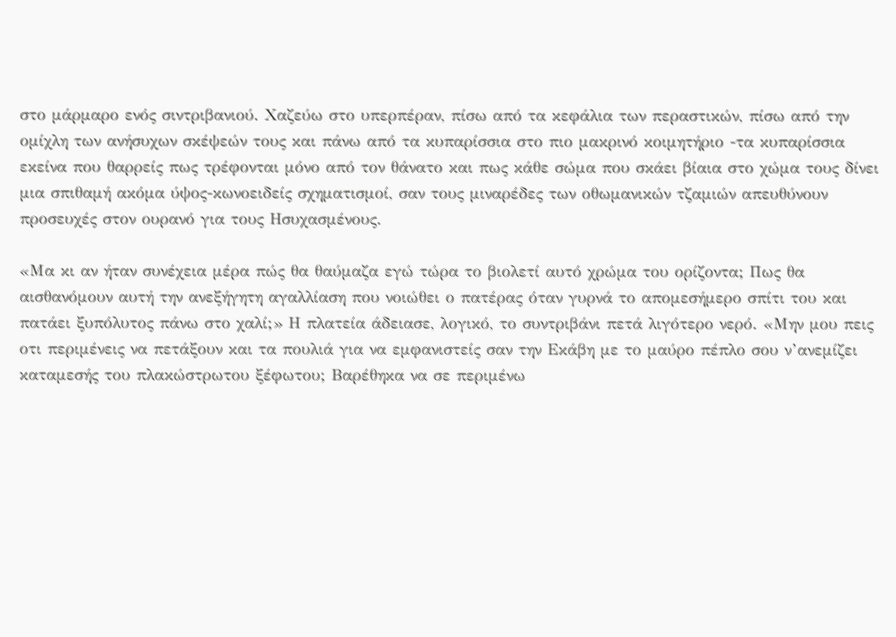στο μάρμαρο ενός σιντριβανιού. Χαζεύω στο υπερπέραν, πίσω από τα κεφάλια των περαστικών, πίσω από την ομίχλη των ανήσυχων σκέψεών τους και πάνω από τα κυπαρίσσια στο πιο μακρινό κοιμητήριο -τα κυπαρίσσια εκείνα που θαρρείς πως τρέφονται μόνο από τον θάνατο και πως κάθε σώμα που σκάει βίαια στο χώμα τους δίνει μια σπιθαμή ακόμα ύψος-κωνοειδείς σχηματισμοί, σαν τους μιναρέδες των οθωμανικών τζαμιών απευθύνουν προσευχές στον ουρανό για τους Ησυχασμένους.

«Μα κι αν ήταν συνέχεια μέρα πώς θα θαύμαζα εγώ τώρα το βιολετί αυτό χρώμα του ορίζοντα; Πως θα αισθανόμουν αυτή την ανεξήγητη αγαλλίαση που νοιώθει ο πατέρας όταν γυρνά το απομεσήμερο σπίτι του και πατάει ξυπόλυτος πάνω στο χαλί;» Η πλατεία άδειασε, λογικό, το συντριβάνι πετά λιγότερο νερό. «Μην μου πεις οτι περιμένεις να πετάξουν και τα πουλιά για να εμφανιστείς σαν την Εκάβη με το μαύρο πέπλο σου ν’ανεμίζει καταμεσής του πλακώστρωτου ξέφωτου; Βαρέθηκα να σε περιμένω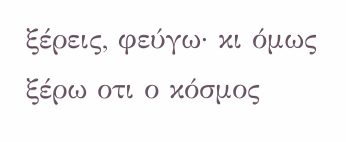ξέρεις, φεύγω· κι όμως ξέρω οτι ο κόσμος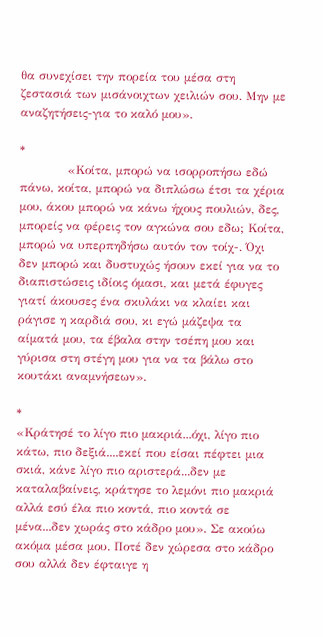θα συνεχίσει την πορεία του μέσα στη ζεστασιά των μισάνοιχτων χειλιών σου. Μην με αναζητήσεις-για το καλό μου».

*
            «Κοίτα, μπορώ να ισορροπήσω εδώ πάνω, κοίτα, μπορώ να διπλώσω έτσι τα χέρια μου, άκου μπορώ να κάνω ήχους πουλιών, δες, μπορείς να φέρεις τον αγκώνα σου εδω; Κοίτα, μπορώ να υπερπηδήσω αυτόν τον τοίχ-. Όχι δεν μπορώ και δυστυχώς ήσουν εκεί για να το διαπιστώσεις ιδίοις όμασι, και μετά έφυγες γιατί άκουσες ένα σκυλάκι να κλαίει και ράγισε η καρδιά σου, κι εγώ μάζεψα τα αίματά μου, τα έβαλα στην τσέπη μου και γύρισα στη στέγη μου για να τα βάλω στο κουτάκι αναμνήσεων».

*
«Κράτησέ το λίγο πιο μακριά...όχι, λίγο πιο κάτω, πιο δεξιά....εκεί που είσαι πέφτει μια σκιά, κάνε λίγο πιο αριστερά...δεν με καταλαβαίνεις, κράτησε το λεμόνι πιο μακριά αλλά εσύ έλα πιο κοντά, πιο κοντά σε μένα...δεν χωράς στο κάδρο μου». Σε ακούω ακόμα μέσα μου. Ποτέ δεν χώρεσα στο κάδρο σου αλλά δεν έφταιγε η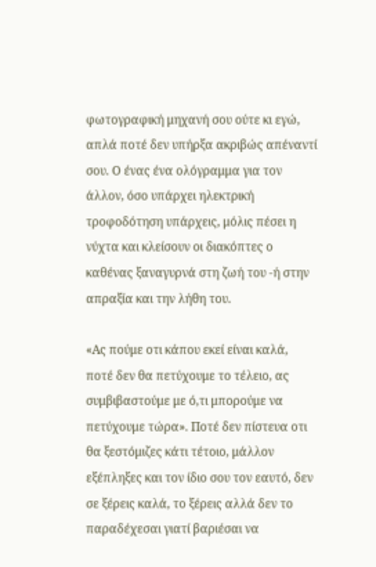φωτογραφική μηχανή σου ούτε κι εγώ, απλά ποτέ δεν υπήρξα ακριβώς απέναντί σου. Ο ένας ένα ολόγραμμα για τον άλλον, όσο υπάρχει ηλεκτρική τροφοδότηση υπάρχεις, μόλις πέσει η νύχτα και κλείσουν οι διακόπτες ο καθένας ξαναγυρνά στη ζωή του -ή στην απραξία και την λήθη του.

«Ας πούμε οτι κάπου εκεί είναι καλά, ποτέ δεν θα πετύχουμε το τέλειο, ας συμβιβαστούμε με ό,τι μπορούμε να πετύχουμε τώρα». Ποτέ δεν πίστευα οτι θα ξεστόμιζες κάτι τέτοιο, μάλλον εξέπληξες και τον ίδιο σου τον εαυτό, δεν σε ξέρεις καλά, το ξέρεις αλλά δεν το παραδέχεσαι γιατί βαριέσαι να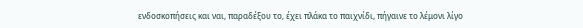ενδοσκοπήσεις και ναι, παραδέξου το, έχει πλάκα το παιχνίδι, πήγαινε το λέμονι λίγο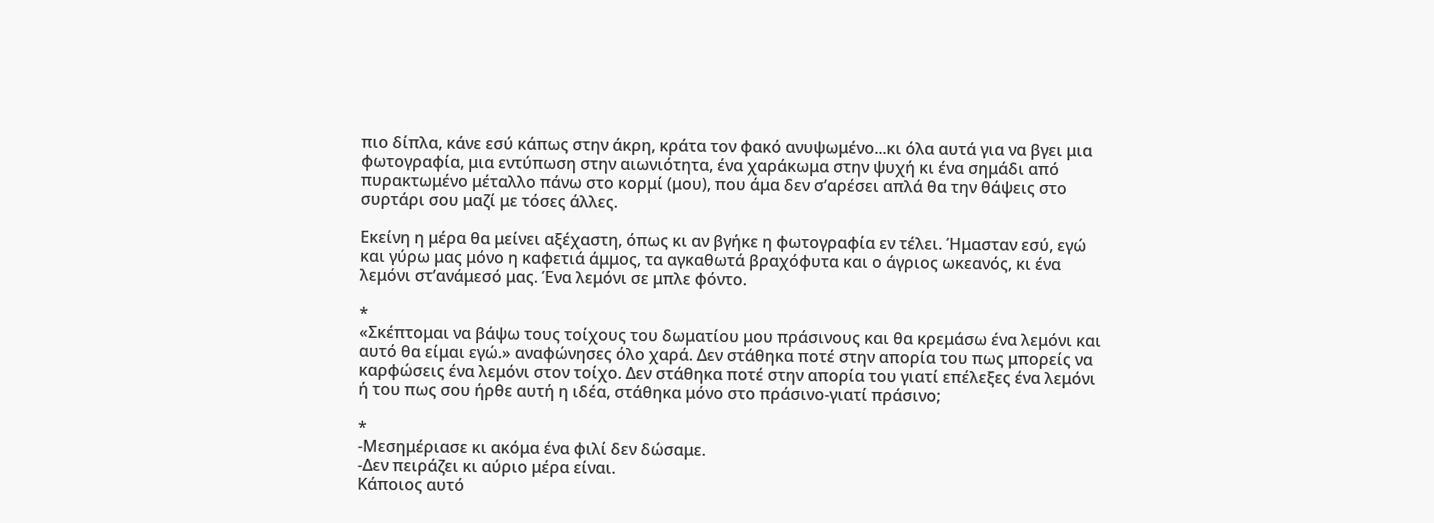πιο δίπλα, κάνε εσύ κάπως στην άκρη, κράτα τον φακό ανυψωμένο...κι όλα αυτά για να βγει μια φωτογραφία, μια εντύπωση στην αιωνιότητα, ένα χαράκωμα στην ψυχή κι ένα σημάδι από πυρακτωμένο μέταλλο πάνω στο κορμί (μου), που άμα δεν σ’αρέσει απλά θα την θάψεις στο συρτάρι σου μαζί με τόσες άλλες.

Εκείνη η μέρα θα μείνει αξέχαστη, όπως κι αν βγήκε η φωτογραφία εν τέλει. Ήμασταν εσύ, εγώ και γύρω μας μόνο η καφετιά άμμος, τα αγκαθωτά βραχόφυτα και ο άγριος ωκεανός, κι ένα λεμόνι στ’ανάμεσό μας. Ένα λεμόνι σε μπλε φόντο.

*
«Σκέπτομαι να βάψω τους τοίχους του δωματίου μου πράσινους και θα κρεμάσω ένα λεμόνι και αυτό θα είμαι εγώ.» αναφώνησες όλο χαρά. Δεν στάθηκα ποτέ στην απορία του πως μπορείς να καρφώσεις ένα λεμόνι στον τοίχο. Δεν στάθηκα ποτέ στην απορία του γιατί επέλεξες ένα λεμόνι ή του πως σου ήρθε αυτή η ιδέα, στάθηκα μόνο στο πράσινο-γιατί πράσινο;

*
-Μεσημέριασε κι ακόμα ένα φιλί δεν δώσαμε.
-Δεν πειράζει κι αύριο μέρα είναι.
Κάποιος αυτό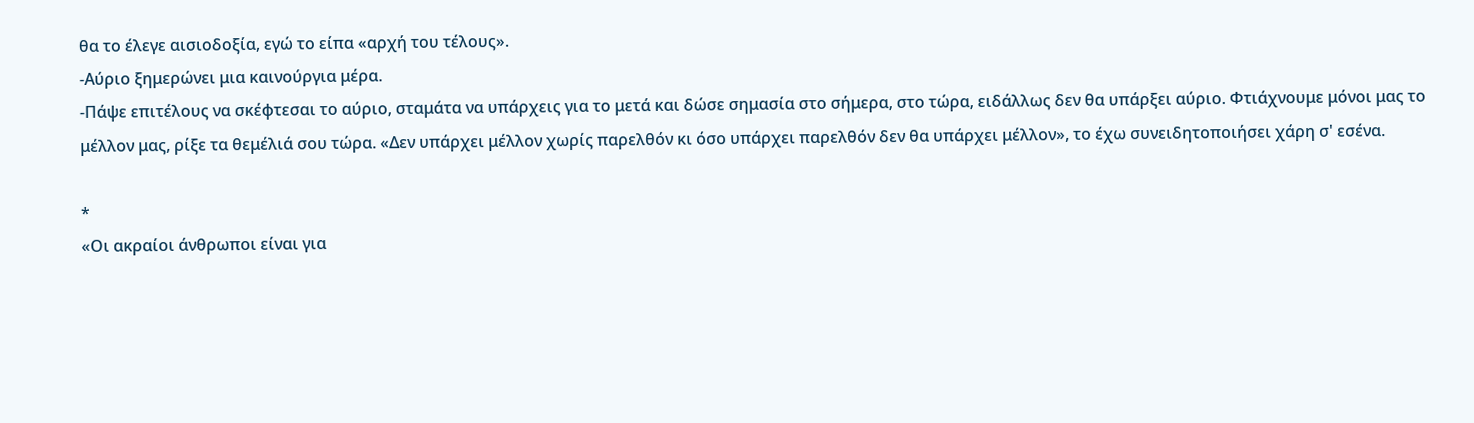θα το έλεγε αισιοδοξία, εγώ το είπα «αρχή του τέλους».
-Αύριο ξημερώνει μια καινούργια μέρα.
-Πάψε επιτέλους να σκέφτεσαι το αύριο, σταμάτα να υπάρχεις για το μετά και δώσε σημασία στο σήμερα, στο τώρα, ειδάλλως δεν θα υπάρξει αύριο. Φτιάχνουμε μόνοι μας το μέλλον μας, ρίξε τα θεμέλιά σου τώρα. «Δεν υπάρχει μέλλον χωρίς παρελθόν κι όσο υπάρχει παρελθόν δεν θα υπάρχει μέλλον», το έχω συνειδητοποιήσει χάρη σ' εσένα.

*
«Οι ακραίοι άνθρωποι είναι για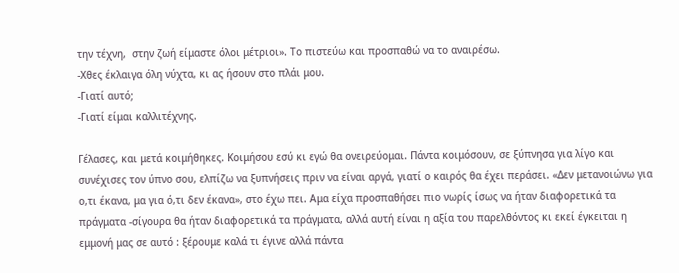την τέχνη,  στην ζωή είμαστε όλοι μέτριοι». Το πιστεύω και προσπαθώ να το αναιρέσω.
-Χθες έκλαιγα όλη νύχτα, κι ας ήσουν στο πλάι μου.
-Γιατί αυτό;
-Γιατί είμαι καλλιτέχνης.

Γέλασες, και μετά κοιμήθηκες. Κοιμήσου εσύ κι εγώ θα ονειρεύομαι. Πάντα κοιμόσουν, σε ξύπνησα για λίγο και συνέχισες τον ύπνο σου, ελπίζω να ξυπνήσεις πριν να είναι αργά, γιατί ο καιρός θα έχει περάσει. «Δεν μετανοιώνω για ο,τι έκανα, μα για ό,τι δεν έκανα», στο έχω πει. Αμα είχα προσπαθήσει πιο νωρίς ίσως να ήταν διαφορετικά τα πράγματα -σίγουρα θα ήταν διαφορετικά τα πράγματα, αλλά αυτή είναι η αξία του παρελθόντος κι εκεί έγκειται η εμμονή μας σε αυτό : ξέρουμε καλά τι έγινε αλλά πάντα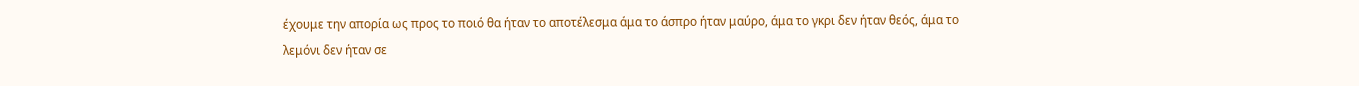έχουμε την απορία ως προς το ποιό θα ήταν το αποτέλεσμα άμα το άσπρο ήταν μαύρο, άμα το γκρι δεν ήταν θεός, άμα το λεμόνι δεν ήταν σε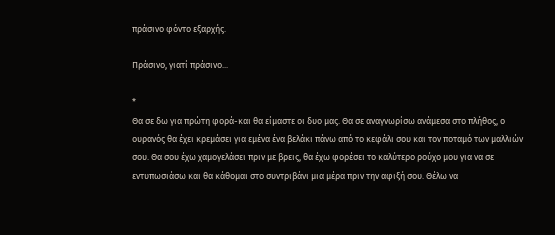πράσινο φόντο εξαρχής.

Πράσινο, γιατί πράσινο...

*
Θα σε δω για πρώτη φορά-και θα είμαστε οι δυο μας. Θα σε αναγνωρίσω ανάμεσα στο πλήθος, ο ουρανός θα έχει κρεμάσει για εμένα ένα βελάκι πάνω από το κεφάλι σου και τον ποταμό των μαλλιών σου. Θα σου έχω χαμογελάσει πριν με βρεις, θα έχω φορέσει το καλύτερο ρούχο μου για να σε εντυπωσιάσω και θα κάθομαι στο συντριβάνι μια μέρα πριν την αφιξή σου. Θέλω να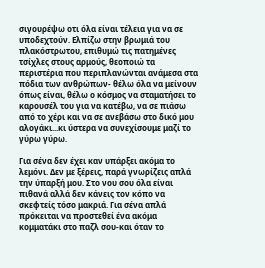σιγουρέψω οτι όλα είναι τέλεια για να σε υποδεχτούν. Ελπίζω στην βρωμιά του πλακόστρωτου, επιθυμώ τις πατημένες τσίχλες στους αρμούς, θεοποιώ τα περιστέρια που περιπλανώνται ανάμεσα στα πόδια των ανθρώπων- θέλω όλα να μείνουν όπως είναι, θέλω ο κόσμος να σταματήσει το καρουσέλ του για να κατέβω, να σε πιάσω από το χέρι και να σε ανεβάσω στο δικό μου αλογάκι...κι ύστερα να συνεχίσουμε μαζί το γύρω γύρω.

Για σένα δεν έχει καν υπάρξει ακόμα το λεμόνι. Δεν με ξέρεις, παρά γνωρίζεις απλά την ύπαρξή μου. Στο νου σου όλα είναι πιθανά αλλά δεν κάνεις τον κόπο να σκεφτείς τόσο μακριά. Για σένα απλά πρόκειται να προστεθεί ένα ακόμα κομματάκι στο παζλ σου-και όταν το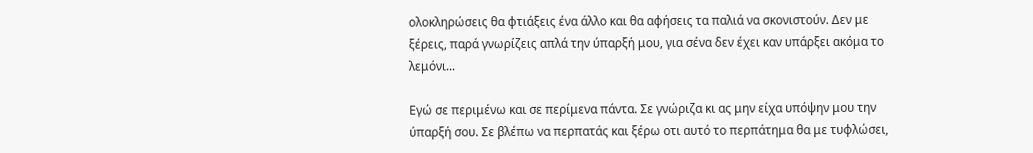ολοκληρώσεις θα φτιάξεις ένα άλλο και θα αφήσεις τα παλιά να σκονιστούν. Δεν με ξέρεις, παρά γνωρίζεις απλά την ύπαρξή μου, για σένα δεν έχει καν υπάρξει ακόμα το λεμόνι...

Εγώ σε περιμένω και σε περίμενα πάντα. Σε γνώριζα κι ας μην είχα υπόψην μου την ύπαρξή σου. Σε βλέπω να περπατάς και ξέρω οτι αυτό το περπάτημα θα με τυφλώσει,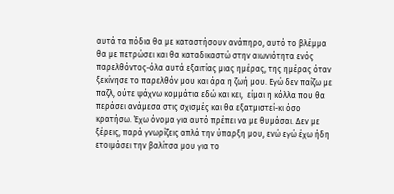αυτά τα πόδια θα με καταστήσουν ανάπηρο, αυτό το βλέμμα θα με πετρώσει και θα καταδικαστώ στην αιωνιότητα ενός παρελθόντος-όλα αυτά εξαιτίας μιας ημέρας, της ημέρας όταν ξεκίνησε το παρελθόν μου και άρα η ζωή μου. Εγώ δεν παίζω με παζλ, ούτε ψάχνω κομμάτια εδώ και κει,  είμαι η κόλλα που θα περάσει ανάμεσα στις σχισμές και θα εξατμιστεί-κι όσο κρατήσω. Έχω όνομα για αυτό πρέπει να με θυμάσαι. Δεν με ξέρεις, παρά γνωρίζεις απλά την ύπαρξη μου, ενώ εγώ έχω ήδη ετοιμάσει την βαλίτσα μου για το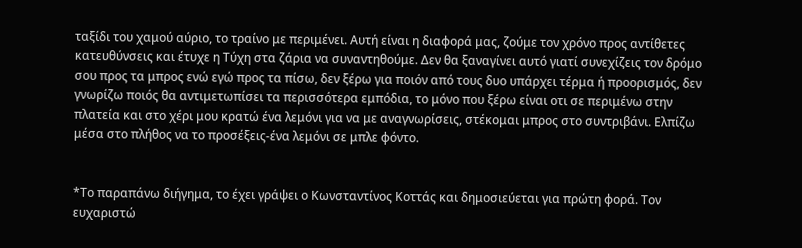ταξίδι του χαμού αύριο, το τραίνο με περιμένει. Αυτή είναι η διαφορά μας, ζούμε τον χρόνο προς αντίθετες κατευθύνσεις και έτυχε η Τύχη στα ζάρια να συναντηθούμε. Δεν θα ξαναγίνει αυτό γιατί συνεχίζεις τον δρόμο σου προς τα μπρος ενώ εγώ προς τα πίσω, δεν ξέρω για ποιόν από τους δυο υπάρχει τέρμα ή προορισμός, δεν γνωρίζω ποιός θα αντιμετωπίσει τα περισσότερα εμπόδια, το μόνο που ξέρω είναι οτι σε περιμένω στην πλατεία και στο χέρι μου κρατώ ένα λεμόνι για να με αναγνωρίσεις, στέκομαι μπρος στο συντριβάνι. Ελπίζω μέσα στο πλήθος να το προσέξεις-ένα λεμόνι σε μπλε φόντο.


*Το παραπάνω διήγημα, το έχει γράψει ο Κωνσταντίνος Κοττάς και δημοσιεύεται για πρώτη φορά. Τον ευχαριστώ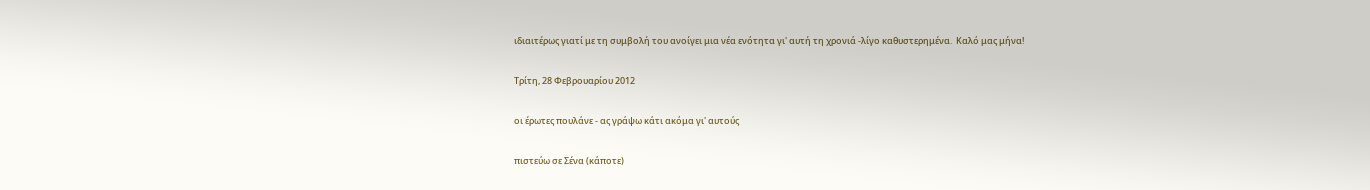ιδιαιτέρως γιατί με τη συμβολή του ανοίγει μια νέα ενότητα γι' αυτή τη χρονιά -λίγο καθυστερημένα.  Καλό μας μήνα!

Τρίτη, 28 Φεβρουαρίου 2012

οι έρωτες πουλάνε - ας γράψω κάτι ακόμα γι' αυτούς

πιστεύω σε Σένα (κάποτε)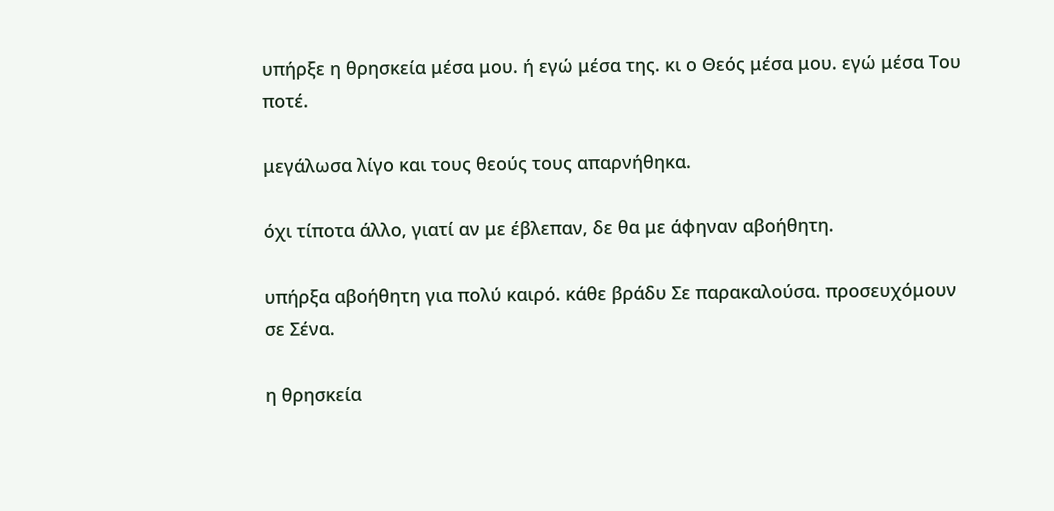υπήρξε η θρησκεία μέσα μου. ή εγώ μέσα της. κι ο Θεός μέσα μου. εγώ μέσα Του ποτέ.

μεγάλωσα λίγο και τους θεούς τους απαρνήθηκα.

όχι τίποτα άλλο, γιατί αν με έβλεπαν, δε θα με άφηναν αβοήθητη.

υπήρξα αβοήθητη για πολύ καιρό. κάθε βράδυ Σε παρακαλούσα. προσευχόμουν σε Σένα.

η θρησκεία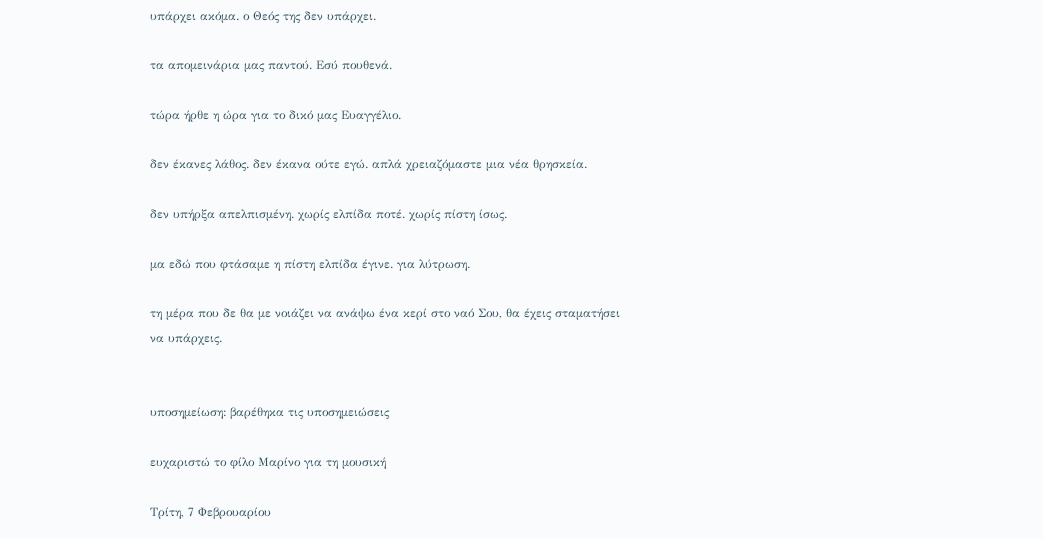υπάρχει ακόμα. ο Θεός της δεν υπάρχει.

τα απομεινάρια μας παντού. Εσύ πουθενά.

τώρα ήρθε η ώρα για το δικό μας Ευαγγέλιο.

δεν έκανες λάθος. δεν έκανα ούτε εγώ. απλά χρειαζόμαστε μια νέα θρησκεία.

δεν υπήρξα απελπισμένη. χωρίς ελπίδα ποτέ. χωρίς πίστη ίσως.

μα εδώ που φτάσαμε η πίστη ελπίδα έγινε. για λύτρωση.

τη μέρα που δε θα με νοιάζει να ανάψω ένα κερί στο ναό Σου, θα έχεις σταματήσει να υπάρχεις.


υποσημείωση: βαρέθηκα τις υποσημειώσεις

ευχαριστώ το φίλο Μαρίνο για τη μουσική

Τρίτη, 7 Φεβρουαρίου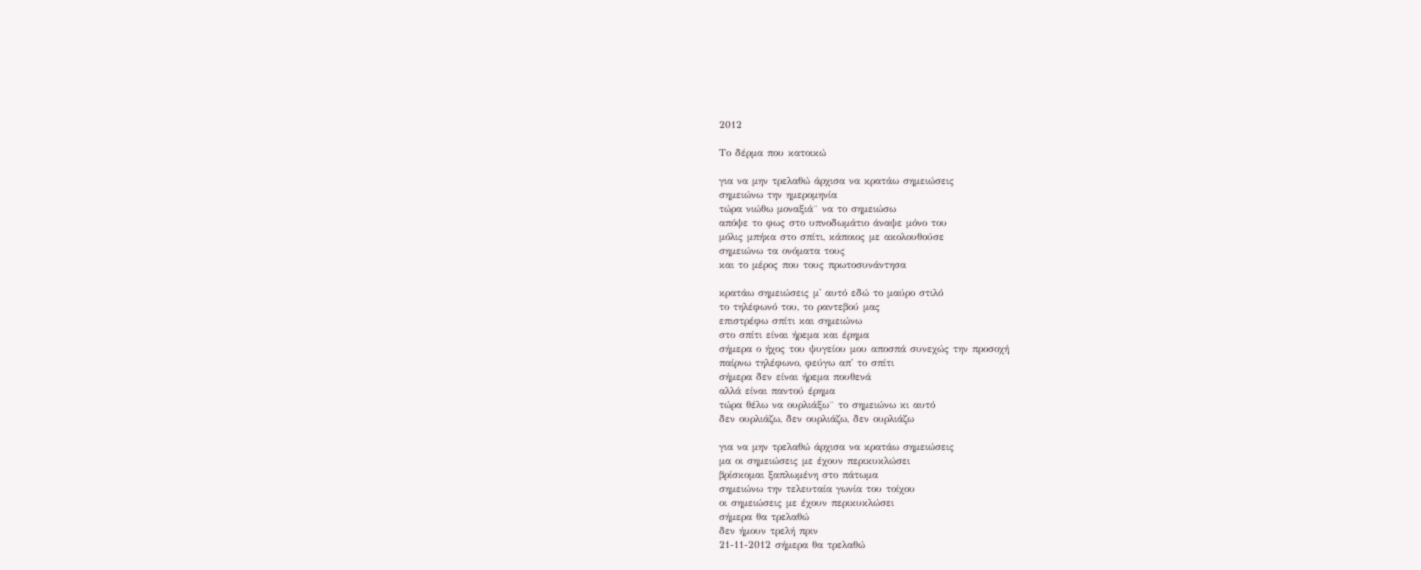2012

Το δέρμα που κατοικώ

για να μην τρελαθώ άρχισα να κρατάω σημειώσεις
σημειώνω την ημερομηνία
τώρα νιώθω μοναξιά¨ να το σημειώσω
απόψε το φως στο υπνοδωμάτιο άναψε μόνο του
μόλις μπήκα στο σπίτι, κάποιος με ακολουθούσε
σημειώνω τα ονόματα τους
και το μέρος που τους πρωτοσυνάντησα

κρατάω σημειώσεις μ' αυτό εδώ το μαύρο στιλό
το τηλέφωνό του, το ραντεβού μας
επιστρέφω σπίτι και σημειώνω
στο σπίτι είναι ήρεμα και έρημα
σήμερα ο ήχος του ψυγείου μου αποσπά συνεχώς την προσοχή
παίρνω τηλέφωνο, φεύγω απ' το σπίτι
σήμερα δεν είναι ήρεμα πουθενά
αλλά είναι παντού έρημα
τώρα θέλω να ουρλιάξω¨ το σημειώνω κι αυτό
δεν ουρλιάζω, δεν ουρλιάζω, δεν ουρλιάζω

για να μην τρελαθώ άρχισα να κρατάω σημειώσεις
μα οι σημειώσεις με έχουν περικυκλώσει
βρίσκομαι ξαπλωμένη στο πάτωμα
σημειώνω την τελευταία γωνία του τοίχου
οι σημειώσεις με έχουν περικυκλώσει
σήμερα θα τρελαθώ
δεν ήμουν τρελή πριν
21-11-2012 σήμερα θα τρελαθώ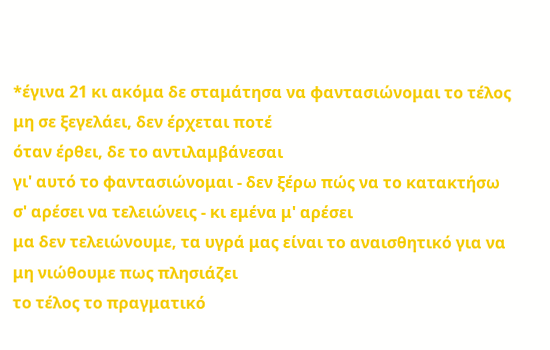*έγινα 21 κι ακόμα δε σταμάτησα να φαντασιώνομαι το τέλος
μη σε ξεγελάει, δεν έρχεται ποτέ
όταν έρθει, δε το αντιλαμβάνεσαι
γι' αυτό το φαντασιώνομαι - δεν ξέρω πώς να το κατακτήσω
σ' αρέσει να τελειώνεις - κι εμένα μ' αρέσει
μα δεν τελειώνουμε, τα υγρά μας είναι το αναισθητικό για να μη νιώθουμε πως πλησιάζει
το τέλος το πραγματικό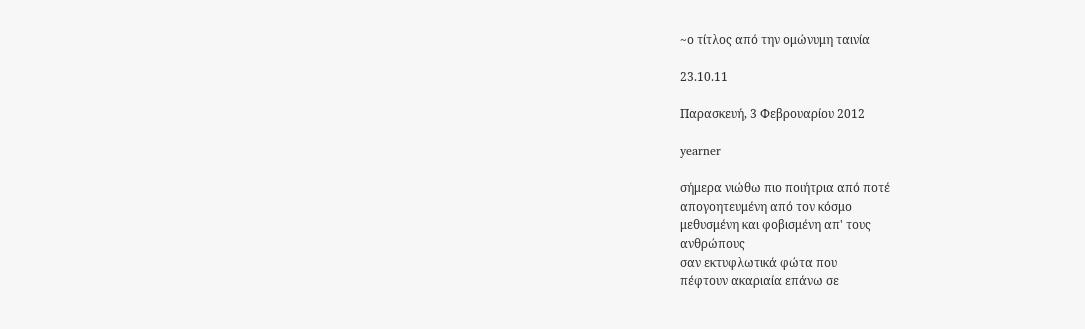~ο τίτλος από την ομώνυμη ταινία

23.10.11

Παρασκευή, 3 Φεβρουαρίου 2012

yearner

σήμερα νιώθω πιο ποιήτρια από ποτέ
απογοητευμένη από τον κόσμο
μεθυσμένη και φοβισμένη απ' τους
ανθρώπους
σαν εκτυφλωτικά φώτα που
πέφτουν ακαριαία επάνω σε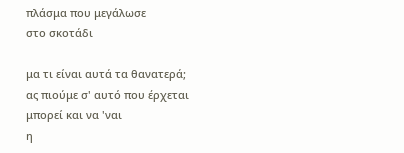πλάσμα που μεγάλωσε
στο σκοτάδι

μα τι είναι αυτά τα θανατερά;
ας πιούμε σ' αυτό που έρχεται
μπορεί και να 'ναι
η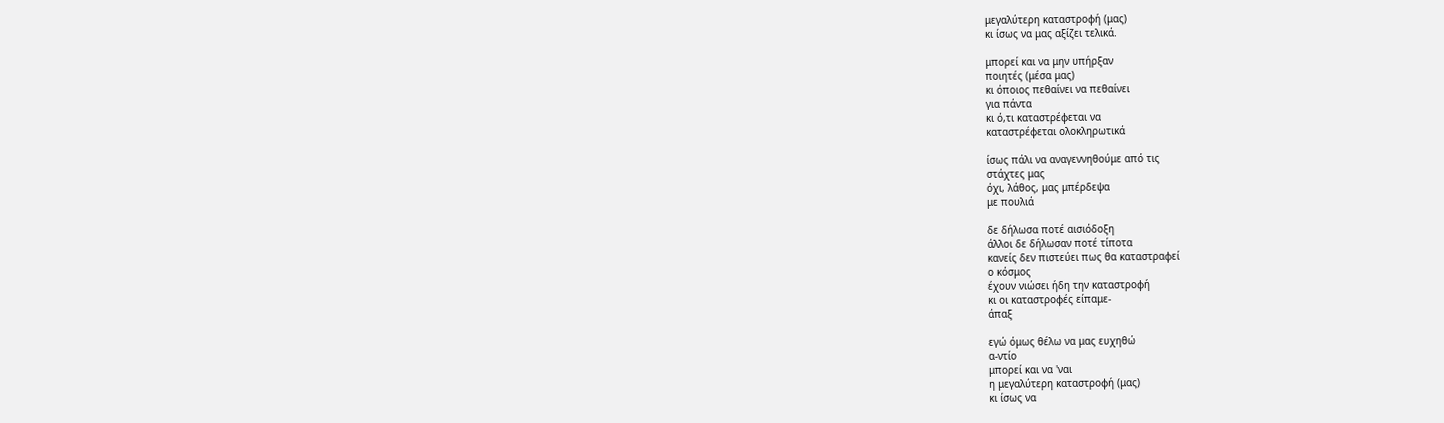μεγαλύτερη καταστροφή (μας)
κι ίσως να μας αξίζει τελικά.

μπορεί και να μην υπήρξαν
ποιητές (μέσα μας)
κι όποιος πεθαίνει να πεθαίνει
για πάντα
κι ό,τι καταστρέφεται να
καταστρέφεται ολοκληρωτικά

ίσως πάλι να αναγεννηθούμε από τις
στάχτες μας
όχι, λάθος, μας μπέρδεψα
με πουλιά

δε δήλωσα ποτέ αισιόδοξη
άλλοι δε δήλωσαν ποτέ τίποτα
κανείς δεν πιστεύει πως θα καταστραφεί
ο κόσμος
έχουν νιώσει ήδη την καταστροφή
κι οι καταστροφές είπαμε-
άπαξ

εγώ όμως θέλω να μας ευχηθώ
α-ντίο
μπορεί και να 'ναι
η μεγαλύτερη καταστροφή (μας)
κι ίσως να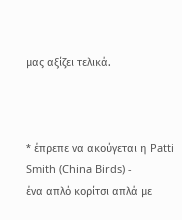μας αξίζει τελικά.



* έπρεπε να ακούγεται η Patti Smith (China Birds) -
ένα απλό κορίτσι απλά με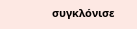συγκλόνισε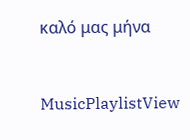καλό μας μήνα



MusicPlaylistView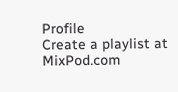Profile
Create a playlist at MixPod.com